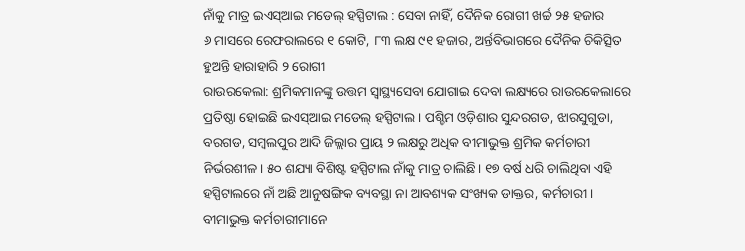ନାଁକୁ ମାତ୍ର ଇଏସ୍ଆଇ ମଡେଲ୍ ହସ୍ପିଟାଲ : ସେବା ନାହିଁ, ଦୈନିକ ରୋଗୀ ଖର୍ଚ୍ଚ ୨୫ ହଜାର
୬ ମାସରେ ରେଫରାଲରେ ୧ କୋଟି, ୮୩ ଲକ୍ଷ ୯୧ ହଜାର, ଅର୍ନ୍ତବିଭାଗରେ ଦୈନିକ ଚିକିତ୍ସିତ ହୁଅନ୍ତି ହାରାହାରି ୨ ରୋଗୀ
ରାଉରକେଲା: ଶ୍ରମିକମାନଙ୍କୁ ଉତ୍ତମ ସ୍ବାସ୍ଥ୍ୟସେବା ଯୋଗାଇ ଦେବା ଲକ୍ଷ୍ୟରେ ରାଉରକେଲାରେ ପ୍ରତିଷ୍ଠା ହୋଇଛି ଇଏସ୍ଆଇ ମଡେଲ୍ ହସ୍ପିଟାଲ। ପଶ୍ଚିମ ଓଡ଼ିଶାର ସୁନ୍ଦରଗଡ, ଝାରସୁଗୁଡା, ବରଗଡ, ସମ୍ବଲପୁର ଆଦି ଜିଲ୍ଲାର ପ୍ରାୟ ୨ ଲକ୍ଷରୁ ଅଧିକ ବୀମାଭୁକ୍ତ ଶ୍ରମିକ କର୍ମଚାରୀ ନିର୍ଭରଶୀଳ। ୫୦ ଶଯ୍ୟା ବିଶିଷ୍ଟ ହସ୍ପିଟାଲ ନାଁକୁ ମାତ୍ର ଚାଲିଛି। ୧୭ ବର୍ଷ ଧରି ଚାଲିଥିବା ଏହି ହସ୍ପିଟାଲରେ ନାଁ ଅଛି ଆନୁଷଙ୍ଗିକ ବ୍ୟବସ୍ଥା ନା ଆବଶ୍ୟକ ସଂଖ୍ୟକ ଡାକ୍ତର, କର୍ମଚାରୀ। ବୀମାଭୁକ୍ତ କର୍ମଚାରୀମାନେ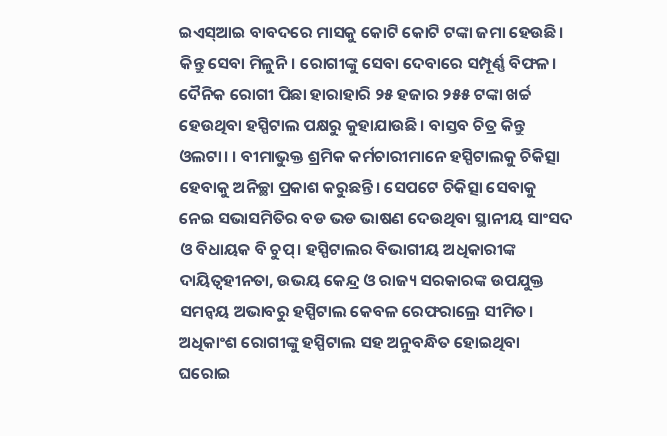ଇଏସ୍ଆଇ ବାବଦରେ ମାସକୁ କୋଟି କୋଟି ଟଙ୍କା ଜମା ହେଉଛି। କିନ୍ତୁ ସେବା ମିଳୁନି। ରୋଗୀଙ୍କୁ ସେବା ଦେବାରେ ସମ୍ପୂର୍ଣ୍ଣ ବିଫଳ। ଦୈନିକ ରୋଗୀ ପିଛା ହାରାହାରି ୨୫ ହଜାର ୨୫୫ ଟଙ୍କା ଖର୍ଚ୍ଚ ହେଉଥିବା ହସ୍ପିଟାଲ ପକ୍ଷରୁ କୁହାଯାଉଛି। ବାସ୍ତବ ଚିତ୍ର କିନ୍ତୁ ଓଲଟା। । ବୀମାଭୁକ୍ତ ଶ୍ରମିକ କର୍ମଚାରୀମାନେ ହସ୍ପିଟାଲକୁ ଚିକିତ୍ସା ହେବାକୁ ଅନିଚ୍ଛା ପ୍ରକାଶ କରୁଛନ୍ତି। ସେପଟେ ଚିକିତ୍ସା ସେବାକୁ ନେଇ ସଭାସମିତିର ବଡ ଭଡ ଭାଷଣ ଦେଉଥିବା ସ୍ଥାନୀୟ ସାଂସଦ ଓ ବିଧାୟକ ବି ଚୁପ୍। ହସ୍ପିଟାଲର ବିଭାଗୀୟ ଅଧିକାରୀଙ୍କ ଦାୟିତ୍ବହୀନତା, ଉଭୟ କେନ୍ଦ୍ର ଓ ରାଜ୍ୟ ସରକାରଙ୍କ ଉପଯୁକ୍ତ ସମନ୍ବୟ ଅଭାବରୁ ହସ୍ପିଟାଲ କେବଳ ରେଫରାଲ୍ରେ ସୀମିତ। ଅଧିକାଂଶ ରୋଗୀଙ୍କୁ ହସ୍ପିଟାଲ ସହ ଅନୁବନ୍ଧିତ ହୋଇଥିବା ଘରୋଇ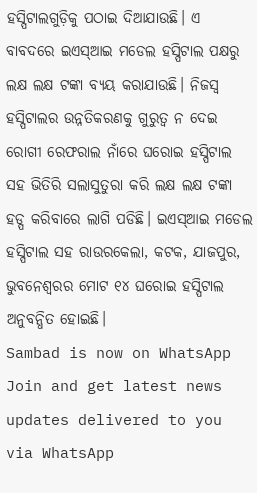ହସ୍ପିଟାଲଗୁଡ଼ିକୁ ପଠାଇ ଦିଆଯାଉଛି। ଏ ବାବଦରେ ଇଏସ୍ଆଇ ମଡେଲ ହସ୍ପିଟାଲ ପକ୍ଷରୁ ଲକ୍ଷ ଲକ୍ଷ ଟଙ୍କା ବ୍ୟୟ କରାଯାଉଛି। ନିଜସ୍ବ ହସ୍ପିଟାଲର ଉନ୍ନତିକରଣକୁ ଗୁରୁତ୍ବ ନ ଦେଇ ରୋଗୀ ରେଫରାଲ ନାଁରେ ଘରୋଇ ହସ୍ପିଟାଲ ସହ ଭିତିରି ସଲାସୁତୁରା କରି ଲକ୍ଷ ଲକ୍ଷ ଟଙ୍କା ହଡ୍ପ କରିବାରେ ଲାଗି ପଡିଛି। ଇଏସ୍ଆଇ ମଡେଲ ହସ୍ପିଟାଲ ସହ ରାଉରକେଲା, କଟକ, ଯାଜପୁର, ଭୁବନେଶ୍ବରର ମୋଟ ୧୪ ଘରୋଇ ହସ୍ପିଟାଲ ଅନୁବନ୍ଧିତ ହୋଇଛି।
Sambad is now on WhatsApp
Join and get latest news updates delivered to you via WhatsApp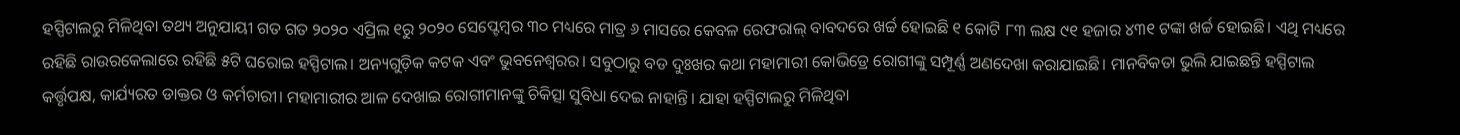ହସ୍ପିଟାଲରୁ ମିଳିଥିବା ତଥ୍ୟ ଅନୁଯାୟୀ ଗତ ଗତ ୨୦୨୦ ଏପ୍ରିଲ ୧ରୁ ୨୦୨୦ ସେପ୍ଟେମ୍ବର ୩୦ ମଧ୍ୟରେ ମାତ୍ର ୬ ମାସରେ କେବଳ ରେଫରାଲ୍ ବାବଦରେ ଖର୍ଚ୍ଚ ହୋଇଛି ୧ କୋଟି ୮୩ ଲକ୍ଷ ୯୧ ହଜାର ୪୩୧ ଟଙ୍କା ଖର୍ଚ୍ଚ ହୋଇଛି। ଏଥି ମଧ୍ୟରେ ରହିଛି ରାଉରକେଲାରେ ରହିଛି ୫ଟି ଘରୋଇ ହସ୍ପିଟାଲ। ଅନ୍ୟଗୁଡ଼ିକ କଟକ ଏବଂ ଭୁବନେଶ୍ବରର। ସବୁଠାରୁ ବଡ ଦୁଃଖର କଥା ମହାମାରୀ କୋଭିଡ୍ରେ ରୋଗୀଙ୍କୁ ସମ୍ପୂର୍ଣ୍ଣ ଅଣଦେଖା କରାଯାଇଛି। ମାନବିକତା ଭୁଲି ଯାଇଛନ୍ତି ହସ୍ପିଟାଲ କର୍ତ୍ତୃପକ୍ଷ, କାର୍ଯ୍ୟରତ ଡାକ୍ତର ଓ କର୍ମଚାରୀ। ମହାମାରୀର ଆଳ ଦେଖାଇ ରୋଗୀମାନଙ୍କୁ ଚିକିତ୍ସା ସୁବିଧା ଦେଇ ନାହାନ୍ତି। ଯାହା ହସ୍ପିଟାଲରୁ ମିଳିଥିବା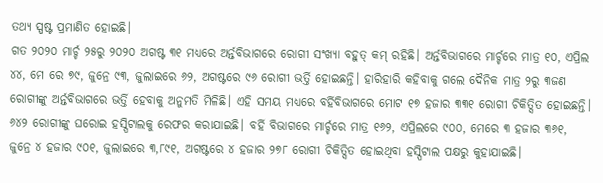ତଥ୍ୟ ସ୍ପଷ୍ଟ ପ୍ରମାଣିତ ହୋଇଛି।
ଗତ ୨୦୨୦ ମାର୍ଚ୍ଚ ୨୫ରୁ ୨୦୨୦ ଅଗଷ୍ଟ ୩୧ ମଧ୍ୟରେ ଅର୍ନ୍ତବିଭାଗରେ ରୋଗୀ ସଂଖ୍ୟା ବହୁତ୍ କମ୍ ରହିଛି। ଅର୍ନ୍ତବିଭାଗରେ ମାର୍ଚ୍ଚରେ ମାତ୍ର ୧୦, ଏପ୍ରିଲ ୪୪, ମେ ରେ ୭୯, ଜୁନ୍ରେ ୯୩, ଜୁଲାଇରେ ୬୨, ଅଗଷ୍ଟରେ ୯୬ ରୋଗୀ ଭର୍ତ୍ତି ହୋଇଛନ୍ତି। ହାରିହାରି କହିବାକୁ ଗଲେ ଦୈନିକ ମାତ୍ର ୨ରୁ ୩ଜଣ ରୋଗୀଙ୍କୁ ଅର୍ନ୍ତବିଭାଗରେ ଭର୍ତ୍ତି ହେବାକୁ ଅନୁମତି ମିଳିଛି। ଏହି ସମୟ ମଧ୍ୟରେ ବର୍ହିବିଭାଗରେ ମୋଟ ୧୭ ହଜାର ୩୩୧ ରୋଗୀ ଚିକିତ୍ସିତ ହୋଇଛନ୍ତି। ୬୪୨ ରୋଗୀଙ୍କୁ ଘରୋଇ ହସ୍ପିଟାଲକୁ ରେଫର କରାଯାଇଛି। ବର୍ହି ବିଭାଗରେ ମାର୍ଚ୍ଚରେ ମାତ୍ର ୧୬୨, ଏପ୍ରିଲରେ ୯୦୦, ମେରେ ୩ ହଜାର ୩୬୧, ଜୁନ୍ରେ ୪ ହଜାର ୯୦୧, ଜୁଲାଇରେ ୩,୮୯୧, ଅଗଷ୍ଟରେ ୪ ହଜାର ୨୭୮ ରୋଗୀ ଚିକିତ୍ସିତ ହୋଇଥିବା ହସ୍ପିଟାଲ ପକ୍ଷରୁ କୁହାଯାଇଛି।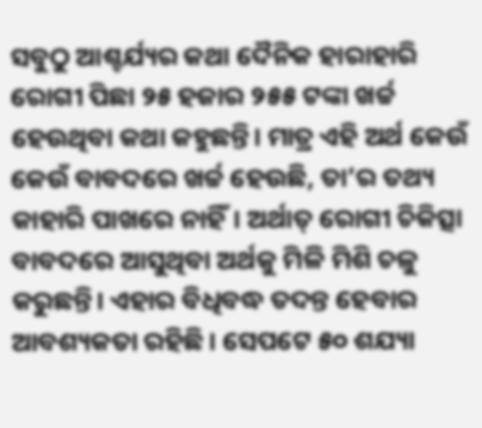ସବୁଠୁ ଆଶ୍ଚର୍ଯ୍ୟର କଥା ଦୈନିକ ହାରାହାରି ରୋଗୀ ପିଛା ୨୫ ହଜାର ୨୫୫ ଟଙ୍କା ଖର୍ଚ୍ଚ ହେଉଥିବା କଥା କହୁଛନ୍ତି। ମାତ୍ର ଏହି ଅର୍ଥ କେଉଁ କେଉଁ ବାବଦରେ ଖର୍ଚ୍ଚ ହେଉଛି, ତା’ର ତଥ୍ୟ କାହାରି ପାଖରେ ନାହିଁ। ଅର୍ଥାତ୍ ରୋଗୀ ଚିକିତ୍ସା ବାବଦରେ ଆସୁଥିବା ଅର୍ଥକୁ ମିଳି ମିଶି ଚଳୁ କରୁଛନ୍ତି। ଏହାର ବିଧିବଦ୍ଧ ତଦନ୍ତ ହେବାର ଆବଶ୍ୟକତା ରହିଛି। ସେପଟେ ୫୦ ଶଯ୍ୟା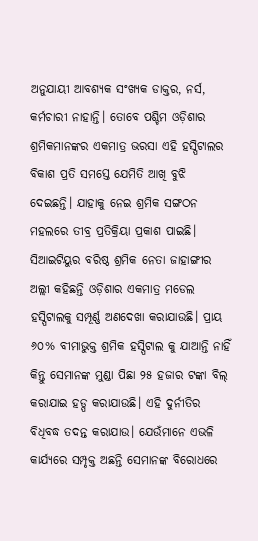ଅନୁଯାୟୀ ଆବଶ୍ୟକ ସଂଖ୍ୟକ ଡାକ୍ତର, ନର୍ସ, କର୍ମଚାରୀ ନାହାନ୍ତି। ତୋବେ ପଶ୍ଚିମ ଓଡ଼ିଶାର ଶ୍ରମିକମାନଙ୍କର ଏକମାତ୍ର ଭରସା ଏହି ହସ୍ପିଟାଲର ବିକାଶ ପ୍ରତି ସମସ୍ତେ ଯେମିତି ଆଖି ବୁଝି ଦେଇଛନ୍ତି। ଯାହାକୁ ନେଇ ଶ୍ରମିକ ସଙ୍ଗଠନ ମହଲରେ ତୀବ୍ର ପ୍ରତିକ୍ରିୟା ପ୍ରକାଶ ପାଇଛି। ସିଆଇଟିୟୁର ବରିଷ୍ଠ ଶ୍ରମିକ ନେତା ଜାହାଙ୍ଗୀର ଅଲ୍ଲୀ କହିଛନ୍ତି ଓଡ଼ିଶାର ଏକମାତ୍ର ମଡେଲ ହସ୍ପିଟାଲକୁ ସମ୍ପୂର୍ଣ୍ଣ ଅଣଦେଖା କରାଯାଉଛି। ପ୍ରାୟ ୬୦% ବୀମାଭୁକ୍ତ ଶ୍ରମିକ ହସ୍ପିଟାଲ କୁ ଯାଆନ୍ତି ନାହିଁ କିନ୍ତୁ ସେମାନଙ୍କ ମୁଣ୍ଡା ପିଛା ୨୫ ହଜାର ଟଙ୍କା ବିଲ୍ କରାଯାଇ ହଡ୍ପ କରାଯାଉଛି। ଏହି ଦୁର୍ନୀତିର ବିଧିବଦ୍ଧ ତଦନ୍ତ କରାଯାଉ। ଯେଉଁମାନେ ଏଭଳି କାର୍ଯ୍ୟରେ ସମ୍ପୃକ୍ତ ଅଛନ୍ତି ସେମାନଙ୍କ ବିରୋଧରେ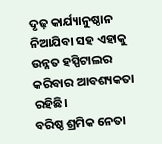ଦୃଢ଼ କାର୍ଯ୍ୟାନୁଷ୍ଠାନ ନିଆଯିବା ସହ ଏହାକୁ ଉନ୍ନତ ହସ୍ପିଟାଲର କରିବାର ଆବଶ୍ୟକତା ରହିଛି।
ବରିଷ୍ଠ ଶ୍ରମିକ ନେତା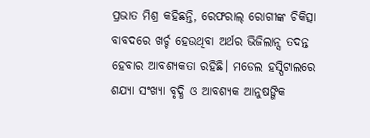ପ୍ରଭାତ ମିଶ୍ର କହିଛନ୍ତି, ରେଫରାଲ୍ ରୋଗୀଙ୍କ ଚିକିତ୍ସା ବାବଦରେ ଖର୍ଚ୍ଚ ହେଉଥିବା ଅର୍ଥର ଭିଜିଲାନ୍ସ ତଦନ୍ତ ହେବାର ଆବଶ୍ୟକତା ରହିଛି। ମଡେଲ ହସ୍ପିଟାଲରେ ଶଯ୍ୟା ସଂଖ୍ୟା ବୃଦ୍ଧି ଓ ଆବଶ୍ୟକ ଆନୁଷଙ୍ଗିକ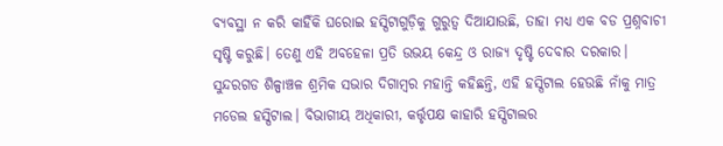ବ୍ୟବସ୍ଥା ନ କରି କାହିଁକି ଘରୋଇ ହସ୍ପିଟାଗୁଡ଼ିକୁ ଗୁରୁତ୍ବ ଦିଆଯାଉଛି, ତାହା ମଧ୍ୟ ଏକ ବଡ ପ୍ରଶ୍ନବାଚୀ ସୃଷ୍ଟି କରୁଛି। ତେଣୁ ଏହି ଅବହେଳା ପ୍ରତି ଉଭୟ କେନ୍ଦ୍ର ଓ ରାଜ୍ୟ ଦୃଷ୍ଟି ଦେବାର ଦରକାର। ସୁନ୍ଦରଗଡ ଶିଳ୍ପାଞ୍ଚଳ ଶ୍ରମିକ ସଭାର ଦିଗାମ୍ବର ମହାନ୍ତି କହିଛନ୍ତି, ଏହି ହସ୍ପିଟାଲ ହେଉଛି ନାଁକୁ ମାତ୍ର ମଡେଲ ହସ୍ପିଟାଲ। ବିଭାଗୀୟ ଅଧିକାରୀ, କର୍ତ୍ତୃପକ୍ଷ କାହାରି ହସ୍ପିଟାଲର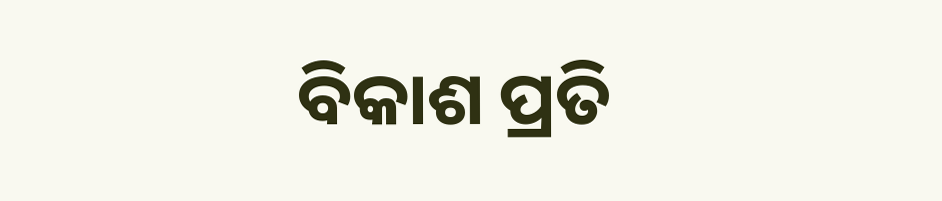ବିକାଶ ପ୍ରତି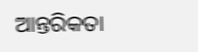ଆନ୍ତରିକତା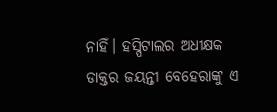ନାହିଁ। ହସ୍ପିଟାଲର ଅଧୀକ୍ଷକ ଡାକ୍ତର ଜୟନ୍ତୀ ବେହେରାଙ୍କୁ ଏ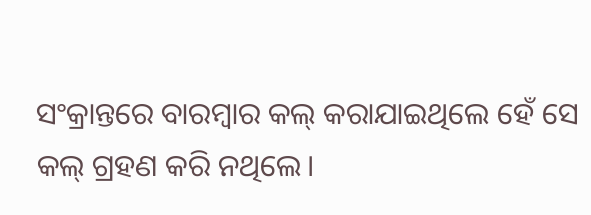ସଂକ୍ରାନ୍ତରେ ବାରମ୍ବାର କଲ୍ କରାଯାଇଥିଲେ ହେଁ ସେ କଲ୍ ଗ୍ରହଣ କରି ନଥିଲେ।